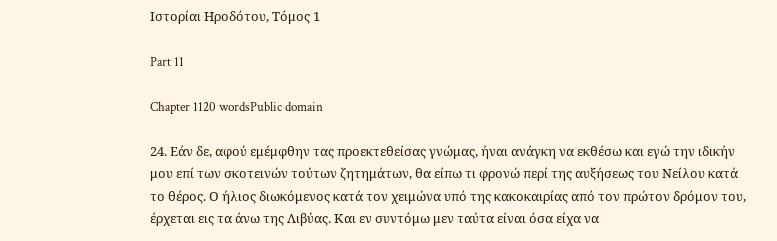Ιστορίαι Ηροδότου, Τόμος 1

Part 11

Chapter 1120 wordsPublic domain

24. Εάν δε, αφού εμέμφθην τας προεκτεθείσας γνώμας, ήναι ανάγκη να εκθέσω και εγώ την ιδικήν μου επί των σκοτεινών τούτων ζητημάτων, θα είπω τι φρονώ περί της αυξήσεως του Νείλου κατά το θέρος. Ο ήλιος διωκόμενος κατά τον χειμώνα υπό της κακοκαιρίας από τον πρώτον δρόμον του, έρχεται εις τα άνω της Λιβύας. Και εν συντόμω μεν ταύτα είναι όσα είχα να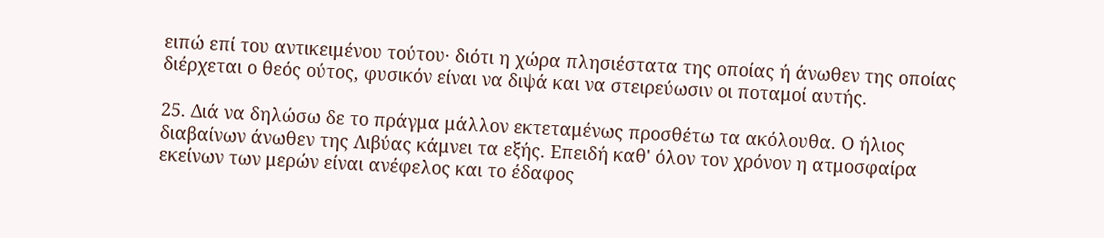ειπώ επί του αντικειμένου τούτου· διότι η χώρα πλησιέστατα της οποίας ή άνωθεν της οποίας διέρχεται ο θεός ούτος, φυσικόν είναι να διψά και να στειρεύωσιν οι ποταμοί αυτής.

25. Διά να δηλώσω δε το πράγμα μάλλον εκτεταμένως προσθέτω τα ακόλουθα. Ο ήλιος διαβαίνων άνωθεν της Λιβύας κάμνει τα εξής. Επειδή καθ' όλον τον χρόνον η ατμοσφαίρα εκείνων των μερών είναι ανέφελος και το έδαφος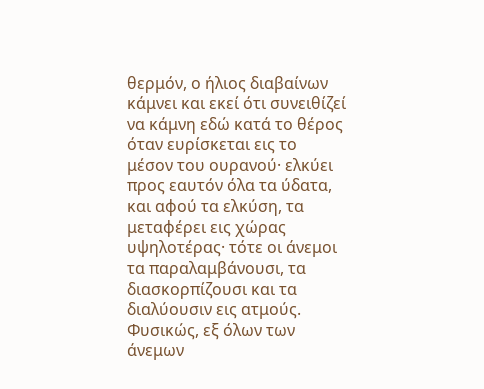θερμόν, ο ήλιος διαβαίνων κάμνει και εκεί ότι συνειθίζεί να κάμνη εδώ κατά το θέρος όταν ευρίσκεται εις το μέσον του ουρανού· ελκύει προς εαυτόν όλα τα ύδατα, και αφού τα ελκύση, τα μεταφέρει εις χώρας υψηλοτέρας· τότε οι άνεμοι τα παραλαμβάνουσι, τα διασκορπίζουσι και τα διαλύουσιν εις ατμούς. Φυσικώς, εξ όλων των άνεμων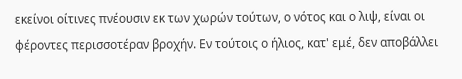εκείνοι οίτινες πνέουσιν εκ των χωρών τούτων, ο νότος και ο λιψ, είναι οι φέροντες περισσοτέραν βροχήν. Εν τούτοις ο ήλιος, κατ' εμέ, δεν αποβάλλει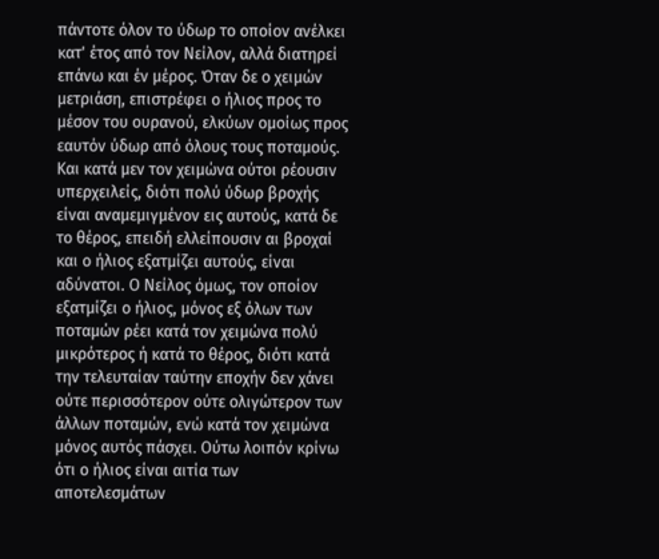πάντοτε όλον το ύδωρ το οποίον ανέλκει κατ' έτος από τον Νείλον, αλλά διατηρεί επάνω και έν μέρος. Όταν δε ο χειμών μετριάση, επιστρέφει ο ήλιος προς το μέσον του ουρανού, ελκύων ομοίως προς εαυτόν ύδωρ από όλους τους ποταμούς. Και κατά μεν τον χειμώνα ούτοι ρέουσιν υπερχειλείς, διότι πολύ ύδωρ βροχής είναι αναμεμιγμένον εις αυτούς, κατά δε το θέρος, επειδή ελλείπουσιν αι βροχαί και ο ήλιος εξατμίζει αυτούς, είναι αδύνατοι. Ο Νείλος όμως, τον οποίον εξατμίζει ο ήλιος, μόνος εξ όλων των ποταμών ρέει κατά τον χειμώνα πολύ μικρότερος ή κατά το θέρος, διότι κατά την τελευταίαν ταύτην εποχήν δεν χάνει ούτε περισσότερον ούτε ολιγώτερον των άλλων ποταμών, ενώ κατά τον χειμώνα μόνος αυτός πάσχει. Ούτω λοιπόν κρίνω ότι ο ήλιος είναι αιτία των αποτελεσμάτων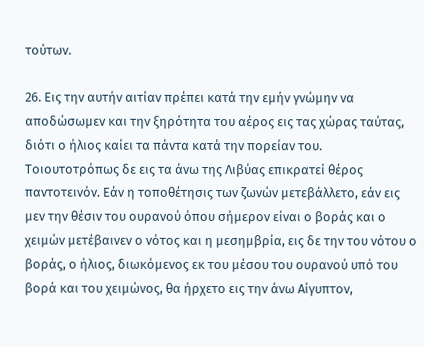τούτων.

26. Εις την αυτήν αιτίαν πρέπει κατά την εμήν γνώμην να αποδώσωμεν και την ξηρότητα του αέρος εις τας χώρας ταύτας, διότι ο ήλιος καίει τα πάντα κατά την πορείαν του. Τοιουτοτρόπως δε εις τα άνω της Λιβύας επικρατεί θέρος παντοτεινόν. Εάν η τοποθέτησις των ζωνών μετεβάλλετο, εάν εις μεν την θέσιν του ουρανού όπου σήμερον είναι ο βοράς και ο χειμών μετέβαινεν ο νότος και η μεσημβρία, εις δε την του νότου ο βοράς, ο ήλιος, διωκόμενος εκ του μέσου του ουρανού υπό του βορά και του χειμώνος, θα ήρχετο εις την άνω Αίγυπτον,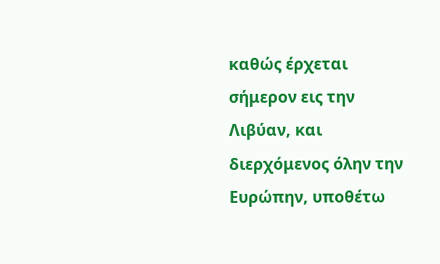καθώς έρχεται σήμερον εις την Λιβύαν, και διερχόμενος όλην την Ευρώπην, υποθέτω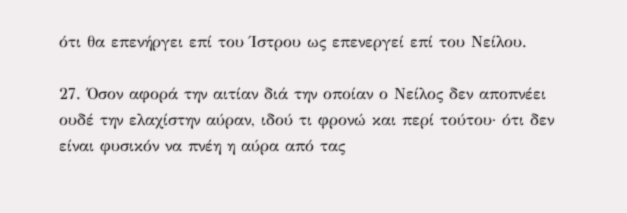ότι θα επενήργει επί του Ίστρου ως επενεργεί επί του Νείλου.

27. Όσον αφορά την αιτίαν διά την οποίαν ο Νείλος δεν αποπνέει ουδέ την ελαχίστην αύραν, ιδού τι φρονώ και περί τούτου· ότι δεν είναι φυσικόν να πνέη η αύρα από τας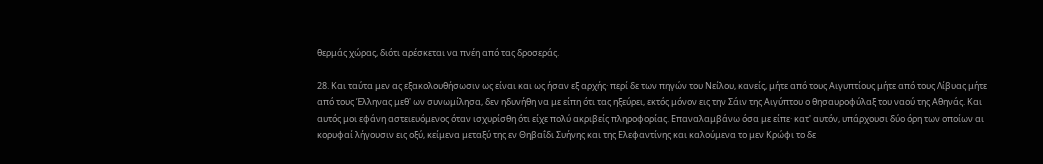θερμάς χώρας, διότι αρέσκεται να πνέη από τας δροσεράς.

28. Και ταύτα μεν ας εξακολουθήσωσιν ως είναι και ως ήσαν εξ αρχής· περί δε των πηγών του Νείλου, κανείς, μήτε από τους Αιγυπτίους μήτε από τους Λίβυας μήτε από τους Έλληνας μεθ' ων συνωμίλησα, δεν ηδυνήθη να με είπη ότι τας ηξεύρει, εκτός μόνον εις την Σάιν της Αιγύπτου ο θησαυροφύλαξ του ναού της Αθηνάς. Και αυτός μοι εφάνη αστειευόμενος όταν ισχυρίσθη ότι είχε πολύ ακριβείς πληροφορίας. Επαναλαμβάνω όσα με είπε· κατ' αυτόν, υπάρχουσι δύο όρη των οποίων αι κορυφαί λήγουσιν εις οξύ, κείμενα μεταξύ της εν Θηβαΐδι Συήνης και της Ελεφαντίνης και καλούμενα το μεν Κρώφι το δε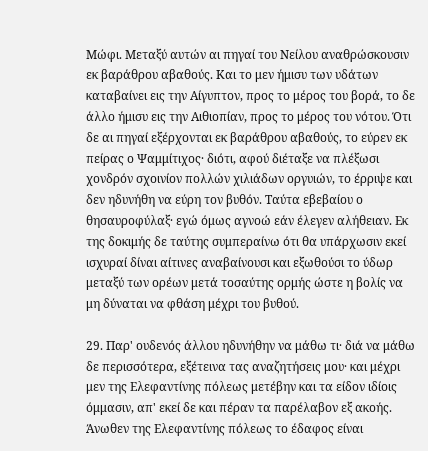Μώφι. Μεταξύ αυτών αι πηγαί του Νείλου αναθρώσκουσιν εκ βαράθρου αβαθούς. Και το μεν ήμισυ των υδάτων καταβαίνει εις την Αίγυπτον, προς το μέρος του βορά, το δε άλλο ήμισυ εις την Αιθιοπίαν, προς το μέρος του νότου. Ότι δε αι πηγαί εξέρχονται εκ βαράθρου αβαθούς, το εύρεν εκ πείρας ο Ψαμμίτιχος· διότι, αφού διέταξε να πλέξωσι χονδρόν σχοινίον πολλών χιλιάδων οργυιών, το έρριψε και δεν ηδυνήθη να εύρη τον βυθόν. Ταύτα εβεβαίου ο θησαυροφύλαξ· εγώ όμως αγνοώ εάν έλεγεν αλήθειαν. Εκ της δοκιμής δε ταύτης συμπεραίνω ότι θα υπάρχωσιν εκεί ισχυραί δίναι αίτινες αναβαίνουσι και εξωθούσι το ύδωρ μεταξύ των ορέων μετά τοσαύτης ορμής ώστε η βολίς να μη δύναται να φθάση μέχρι του βυθού.

29. Παρ' ουδενός άλλου ηδυνήθην να μάθω τι· διά να μάθω δε περισσότερα, εξέτεινα τας αναζητήσεις μου· και μέχρι μεν της Ελεφαντίνης πόλεως μετέβην και τα είδον ιδίοις όμμασιν, απ' εκεί δε και πέραν τα παρέλαβον εξ ακοής. Άνωθεν της Ελεφαντίνης πόλεως το έδαφος είναι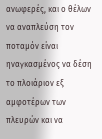ανωφερές, και ο θέλων να αναπλεύση τον ποταμόν είναι ηναγκασμένος να δέση το πλοιάριον εξ αμφοτέρων των πλευρών και να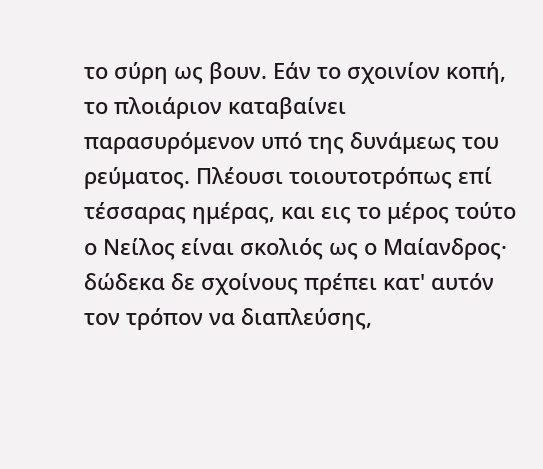το σύρη ως βουν. Εάν το σχοινίον κοπή, το πλοιάριον καταβαίνει παρασυρόμενον υπό της δυνάμεως του ρεύματος. Πλέουσι τοιουτοτρόπως επί τέσσαρας ημέρας, και εις το μέρος τούτο ο Νείλος είναι σκολιός ως ο Μαίανδρος· δώδεκα δε σχοίνους πρέπει κατ' αυτόν τον τρόπον να διαπλεύσης,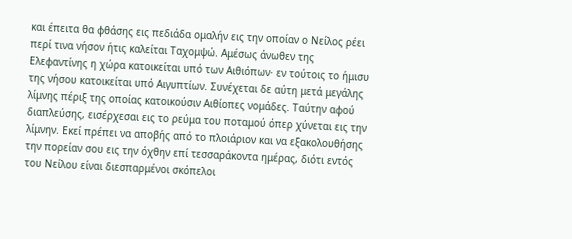και έπειτα θα φθάσης εις πεδιάδα ομαλήν εις την οποίαν ο Νείλος ρέει περί τινα νήσον ήτις καλείται Ταχομψώ. Αμέσως άνωθεν της Ελεφαντίνης η χώρα κατοικείται υπό των Αιθιόπων· εν τούτοις το ήμισυ της νήσου κατοικείται υπό Αιγυπτίων. Συνέχεται δε αύτη μετά μεγάλης λίμνης πέριξ της οποίας κατοικούσιν Αιθίοπες νομάδες. Ταύτην αφού διαπλεύσης, εισέρχεσαι εις το ρεύμα του ποταμού όπερ χύνεται εις την λίμνην. Εκεί πρέπει να αποβής από το πλοιάριον και να εξακολουθήσης την πορείαν σου εις την όχθην επί τεσσαράκοντα ημέρας, διότι εντός του Νείλου είναι διεσπαρμένοι σκόπελοι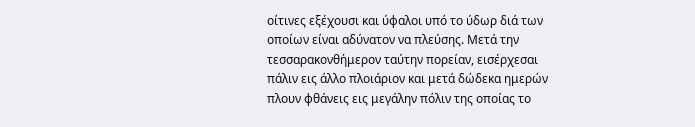οίτινες εξέχουσι και ύφαλοι υπό το ύδωρ διά των οποίων είναι αδύνατον να πλεύσης. Μετά την τεσσαρακονθήμερον ταύτην πορείαν, εισέρχεσαι πάλιν εις άλλο πλοιάριον και μετά δώδεκα ημερών πλουν φθάνεις εις μεγάλην πόλιν της οποίας το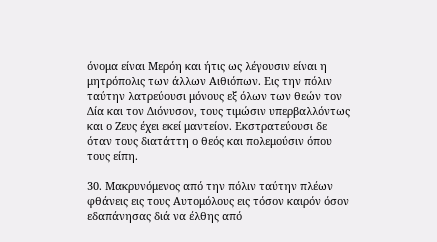όνομα είναι Μερόη και ήτις ως λέγουσιν είναι η μητρόπολις των άλλων Αιθιόπων. Εις την πόλιν ταύτην λατρεύουσι μόνους εξ όλων των θεών τον Δία και τον Διόνυσον, τους τιμώσιν υπερβαλλόντως και ο Ζευς έχει εκεί μαντείον. Εκστρατεύουσι δε όταν τους διατάττη ο θεός και πολεμούσιν όπου τους είπη.

30. Μακρυνόμενος από την πόλιν ταύτην πλέων φθάνεις εις τους Αυτομόλους εις τόσον καιρόν όσον εδαπάνησας διά να έλθης από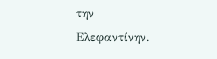την Ελεφαντίνην.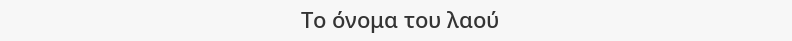Το όνομα του λαού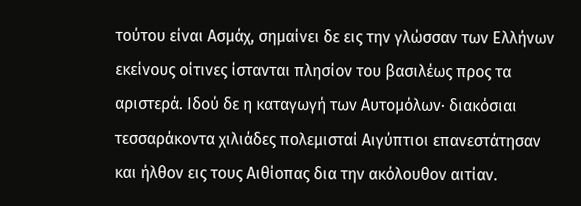τούτου είναι Ασμάχ, σημαίνει δε εις την γλώσσαν των Ελλήνων εκείνους οίτινες ίστανται πλησίον του βασιλέως προς τα αριστερά. Ιδού δε η καταγωγή των Αυτομόλων· διακόσιαι τεσσαράκοντα χιλιάδες πολεμισταί Αιγύπτιοι επανεστάτησαν και ήλθον εις τους Αιθίοπας δια την ακόλουθον αιτίαν.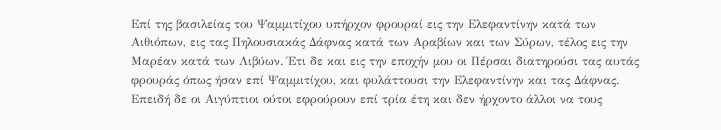Επί της βασιλείας του Ψαμμιτίχου υπήρχον φρουραί εις την Ελεφαντίνην κατά των Αιθιόπων, εις τας Πηλουσιακάς Δάφνας κατά των Αραβίων και των Σύρων, τέλος εις την Μαρέαν κατά των Λιβύων. Έτι δε και εις την εποχήν μου οι Πέρσαι διατηρούσι τας αυτάς φρουράς όπως ήσαν επί Ψαμμιτίχου, και φυλάττουσι την Ελεφαντίνην και τας Δάφνας. Επειδή δε οι Αιγύπτιοι ούτοι εφρούρουν επί τρία έτη και δεν ήρχοντο άλλοι να τους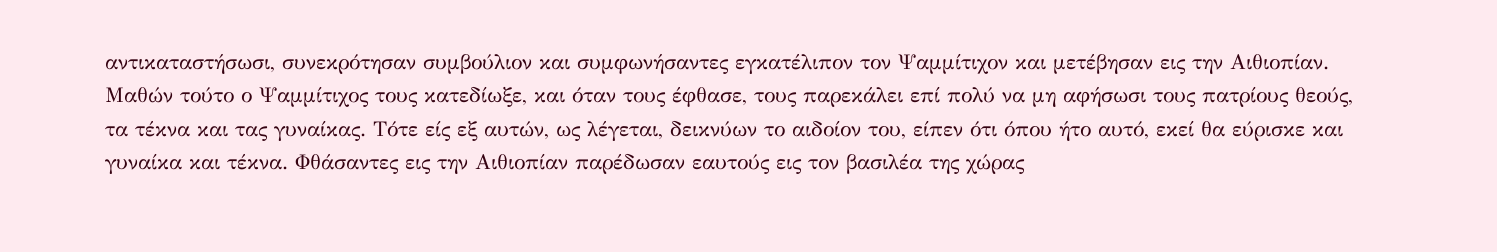αντικαταστήσωσι, συνεκρότησαν συμβούλιον και συμφωνήσαντες εγκατέλιπον τον Ψαμμίτιχον και μετέβησαν εις την Αιθιοπίαν. Μαθών τούτο ο Ψαμμίτιχος τους κατεδίωξε, και όταν τους έφθασε, τους παρεκάλει επί πολύ να μη αφήσωσι τους πατρίους θεούς, τα τέκνα και τας γυναίκας. Τότε είς εξ αυτών, ως λέγεται, δεικνύων το αιδοίον του, είπεν ότι όπου ήτο αυτό, εκεί θα εύρισκε και γυναίκα και τέκνα. Φθάσαντες εις την Αιθιοπίαν παρέδωσαν εαυτούς εις τον βασιλέα της χώρας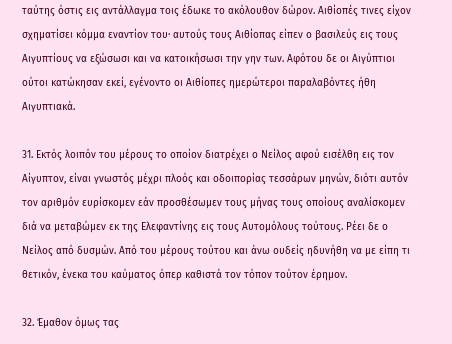ταύτης όστις εις αντάλλαγμα τοις έδωκε το ακόλουθον δώρον. Αιθίοπές τινες είχον σχηματίσει κόμμα εναντίον του· αυτούς τους Αιθίοπας είπεν ο βασιλεύς εις τους Αιγυπτίους να εξώσωσι και να κατοικήσωσι την γην των. Αφότου δε οι Αιγύπτιοι ούτοι κατώκησαν εκεί, εγένοντο οι Αιθίοπες ημερώτεροι παραλαβόντες ήθη Αιγυπτιακά.

31. Εκτός λοιπόν του μέρους το οποίον διατρέχει ο Νείλος αφού εισέλθη εις τον Αίγυπτον, είναι γνωστός μέχρι πλοός και οδοιπορίας τεσσάρων μηνών, διότι αυτόν τον αριθμόν ευρίσκομεν εάν προσθέσωμεν τους μήνας τους οποίους αναλίσκομεν διά να μεταβώμεν εκ της Ελεφαντίνης εις τους Αυτομόλους τούτους. Ρέει δε ο Νείλος από δυσμών. Από του μέρους τούτου και άνω ουδείς ηδυνήθη να με είπη τι θετικόν, ένεκα του καύματος όπερ καθιστά τον τόπον τούτον έρημον.

32. Έμαθον όμως τας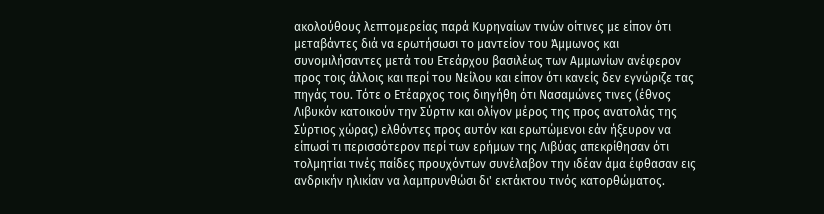ακολούθους λεπτομερείας παρά Κυρηναίων τινών οίτινες με είπον ότι μεταβάντες διά να ερωτήσωσι το μαντείον του Άμμωνος και συνομιλήσαντες μετά του Ετεάρχου βασιλέως των Αμμωνίων ανέφερον προς τοις άλλοις και περί του Νείλου και είπον ότι κανείς δεν εγνώριζε τας πηγάς του. Τότε ο Ετέαρχος τοις διηγήθη ότι Νασαμώνες τινες (έθνος Λιβυκόν κατοικούν την Σύρτιν και ολίγον μέρος της προς ανατολάς της Σύρτιος χώρας) ελθόντες προς αυτόν και ερωτώμενοι εάν ήξευρον να είπωσί τι περισσότερον περί των ερήμων της Λιβύας απεκρίθησαν ότι τολμητίαι τινές παίδες προυχόντων συνέλαβον την ιδέαν άμα έφθασαν εις ανδρικήν ηλικίαν να λαμπρυνθώσι δι' εκτάκτου τινός κατορθώματος.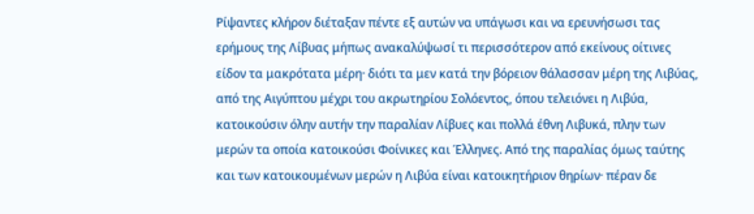Ρίψαντες κλήρον διέταξαν πέντε εξ αυτών να υπάγωσι και να ερευνήσωσι τας ερήμους της Λίβυας μήπως ανακαλύψωσί τι περισσότερον από εκείνους οίτινες είδον τα μακρότατα μέρη· διότι τα μεν κατά την βόρειον θάλασσαν μέρη της Λιβύας, από της Αιγύπτου μέχρι του ακρωτηρίου Σολόεντος, όπου τελειόνει η Λιβύα, κατοικούσιν όλην αυτήν την παραλίαν Λίβυες και πολλά έθνη Λιβυκά, πλην των μερών τα οποία κατοικούσι Φοίνικες και Έλληνες. Από της παραλίας όμως ταύτης και των κατοικουμένων μερών η Λιβύα είναι κατοικητήριον θηρίων· πέραν δε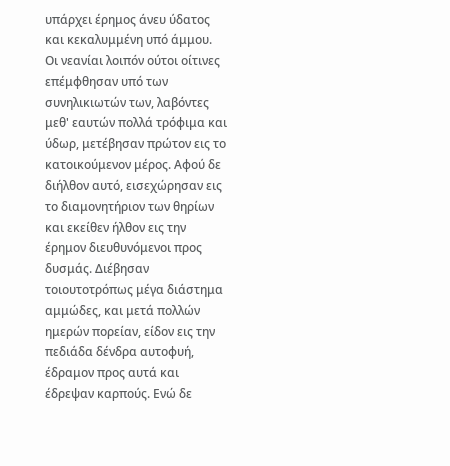υπάρχει έρημος άνευ ύδατος και κεκαλυμμένη υπό άμμου. Οι νεανίαι λοιπόν ούτοι οίτινες επέμφθησαν υπό των συνηλικιωτών των, λαβόντες μεθ' εαυτών πολλά τρόφιμα και ύδωρ, μετέβησαν πρώτον εις το κατοικούμενον μέρος. Αφού δε διήλθον αυτό, εισεχώρησαν εις το διαμονητήριον των θηρίων και εκείθεν ήλθον εις την έρημον διευθυνόμενοι προς δυσμάς. Διέβησαν τοιουτοτρόπως μέγα διάστημα αμμώδες, και μετά πολλών ημερών πορείαν, είδον εις την πεδιάδα δένδρα αυτοφυή, έδραμον προς αυτά και έδρεψαν καρπούς. Ενώ δε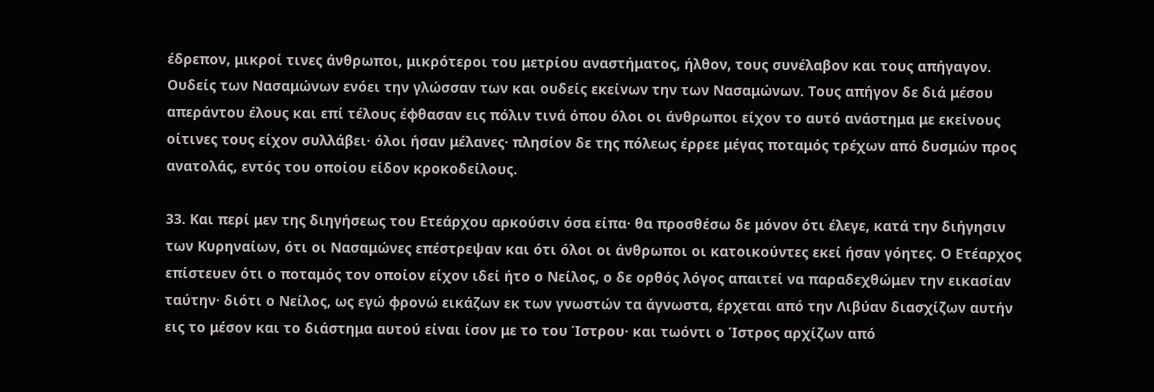έδρεπον, μικροί τινες άνθρωποι, μικρότεροι του μετρίου αναστήματος, ήλθον, τους συνέλαβον και τους απήγαγον. Ουδείς των Νασαμώνων ενόει την γλώσσαν των και ουδείς εκείνων την των Νασαμώνων. Τους απήγον δε διά μέσου απεράντου έλους και επί τέλους έφθασαν εις πόλιν τινά όπου όλοι οι άνθρωποι είχον το αυτό ανάστημα με εκείνους οίτινες τους είχον συλλάβει· όλοι ήσαν μέλανες· πλησίον δε της πόλεως έρρεε μέγας ποταμός τρέχων από δυσμών προς ανατολάς, εντός του οποίου είδον κροκοδείλους.

33. Και περί μεν της διηγήσεως του Ετεάρχου αρκούσιν όσα είπα· θα προσθέσω δε μόνον ότι έλεγε, κατά την διήγησιν των Κυρηναίων, ότι οι Νασαμώνες επέστρεψαν και ότι όλοι οι άνθρωποι οι κατοικούντες εκεί ήσαν γόητες. Ο Ετέαρχος επίστευεν ότι ο ποταμός τον οποίον είχον ιδεί ήτο ο Νείλος, ο δε ορθός λόγος απαιτεί να παραδεχθώμεν την εικασίαν ταύτην· διότι ο Νείλος, ως εγώ φρονώ εικάζων εκ των γνωστών τα άγνωστα, έρχεται από την Λιβύαν διασχίζων αυτήν εις το μέσον και το διάστημα αυτού είναι ίσον με το του Ίστρου· και τωόντι ο Ίστρος αρχίζων από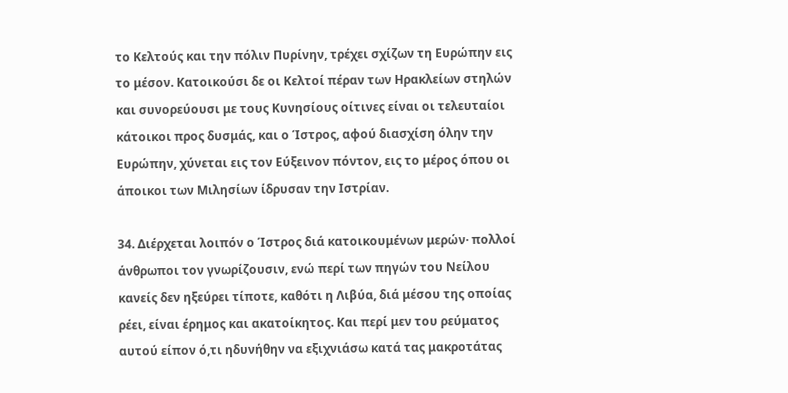το Κελτούς και την πόλιν Πυρίνην, τρέχει σχίζων τη Ευρώπην εις το μέσον. Κατοικούσι δε οι Κελτοί πέραν των Ηρακλείων στηλών και συνορεύουσι με τους Κυνησίους οίτινες είναι οι τελευταίοι κάτοικοι προς δυσμάς, και ο Ίστρος, αφού διασχίση όλην την Ευρώπην, χύνεται εις τον Εύξεινον πόντον, εις το μέρος όπου οι άποικοι των Μιλησίων ίδρυσαν την Ιστρίαν.

34. Διέρχεται λοιπόν ο Ίστρος διά κατοικουμένων μερών· πολλοί άνθρωποι τον γνωρίζουσιν, ενώ περί των πηγών του Νείλου κανείς δεν ηξεύρει τίποτε, καθότι η Λιβύα, διά μέσου της οποίας ρέει, είναι έρημος και ακατοίκητος. Και περί μεν του ρεύματος αυτού είπον ό,τι ηδυνήθην να εξιχνιάσω κατά τας μακροτάτας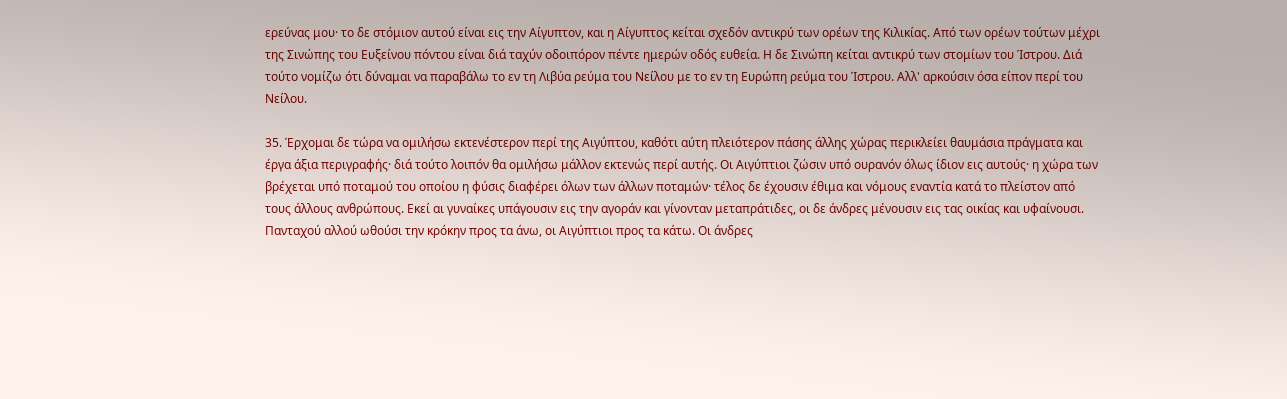ερεύνας μου· το δε στόμιον αυτού είναι εις την Αίγυπτον, και η Αίγυπτος κείται σχεδόν αντικρύ των ορέων της Κιλικίας. Από των ορέων τούτων μέχρι της Σινώπης του Ευξείνου πόντου είναι διά ταχύν οδοιπόρον πέντε ημερών οδός ευθεία. Η δε Σινώπη κείται αντικρύ των στομίων του Ίστρου. Διά τούτο νομίζω ότι δύναμαι να παραβάλω το εν τη Λιβύα ρεύμα του Νείλου με το εν τη Ευρώπη ρεύμα του Ίστρου. Αλλ' αρκούσιν όσα είπον περί του Νείλου.

35. Έρχομαι δε τώρα να ομιλήσω εκτενέστερον περί της Αιγύπτου, καθότι αύτη πλειότερον πάσης άλλης χώρας περικλείει θαυμάσια πράγματα και έργα άξια περιγραφής· διά τούτο λοιπόν θα ομιλήσω μάλλον εκτενώς περί αυτής. Οι Αιγύπτιοι ζώσιν υπό ουρανόν όλως ίδιον εις αυτούς· η χώρα των βρέχεται υπό ποταμού του οποίου η φύσις διαφέρει όλων των άλλων ποταμών· τέλος δε έχουσιν έθιμα και νόμους εναντία κατά το πλείστον από τους άλλους ανθρώπους. Εκεί αι γυναίκες υπάγουσιν εις την αγοράν και γίνονταν μεταπράτιδες, οι δε άνδρες μένουσιν εις τας οικίας και υφαίνουσι. Πανταχού αλλού ωθούσι την κρόκην προς τα άνω, οι Αιγύπτιοι προς τα κάτω. Οι άνδρες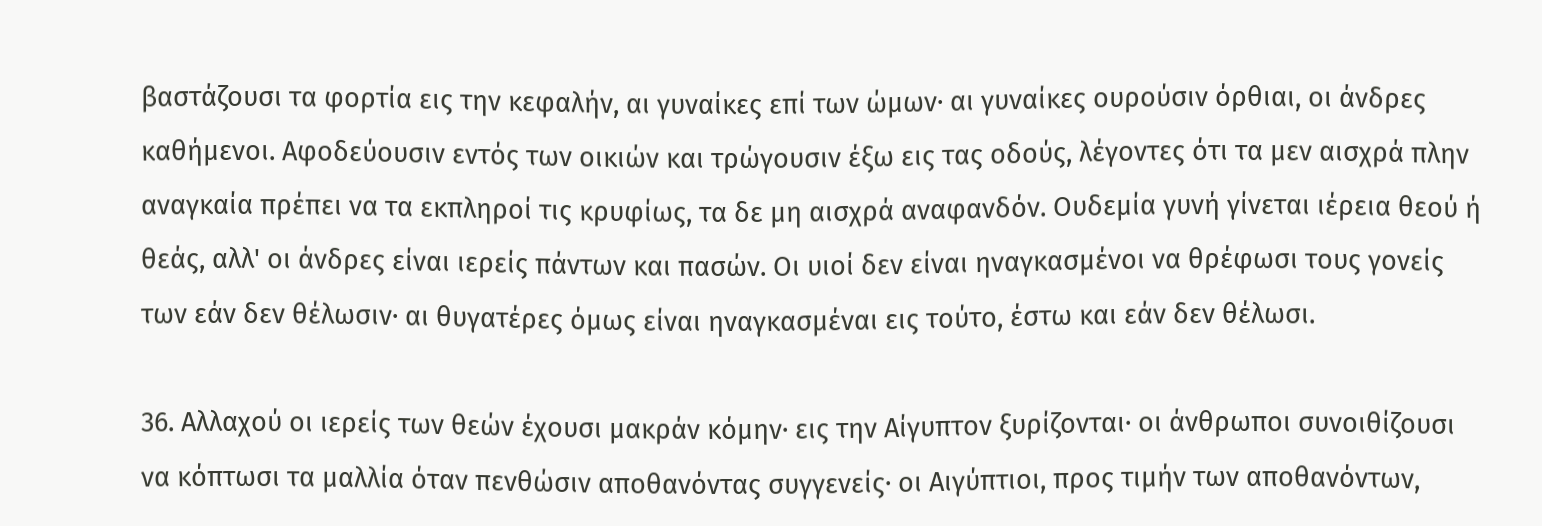βαστάζουσι τα φορτία εις την κεφαλήν, αι γυναίκες επί των ώμων· αι γυναίκες ουρούσιν όρθιαι, οι άνδρες καθήμενοι. Αφοδεύουσιν εντός των οικιών και τρώγουσιν έξω εις τας οδούς, λέγοντες ότι τα μεν αισχρά πλην αναγκαία πρέπει να τα εκπληροί τις κρυφίως, τα δε μη αισχρά αναφανδόν. Ουδεμία γυνή γίνεται ιέρεια θεού ή θεάς, αλλ' οι άνδρες είναι ιερείς πάντων και πασών. Οι υιοί δεν είναι ηναγκασμένοι να θρέφωσι τους γονείς των εάν δεν θέλωσιν· αι θυγατέρες όμως είναι ηναγκασμέναι εις τούτο, έστω και εάν δεν θέλωσι.

36. Αλλαχού οι ιερείς των θεών έχουσι μακράν κόμην· εις την Αίγυπτον ξυρίζονται· οι άνθρωποι συνοιθίζουσι να κόπτωσι τα μαλλία όταν πενθώσιν αποθανόντας συγγενείς· οι Αιγύπτιοι, προς τιμήν των αποθανόντων,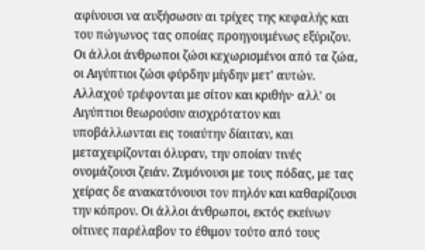αφίνουσι να αυξήσωσιν αι τρίχες της κεφαλής και του πώγωνος τας οποίας προηγουμένως εξύριζον. Οι άλλοι άνθρωποι ζώσι κεχωρισμένοι από τα ζώα, οι Αιγύπτιοι ζώσι φύρδην μίγδην μετ' αυτών. Αλλαχού τρέφονται με σίτον και κριθήν· αλλ' οι Αιγύπτιοι θεωρούσιν αισχρότατον και υποβάλλωνται εις τοιαύτην δίαιταν, και μεταχειρίζονται όλυραν, την οποίαν τινές ονομάζουσι ζειάν. Ζυμόνουσι με τους πόδας, με τας χείρας δε ανακατόνουσι τον πηλόν και καθαρίζουσι την κόπρον. Οι άλλοι άνθρωποι, εκτός εκείνων οίτινες παρέλαβον το έθιμον τούτο από τους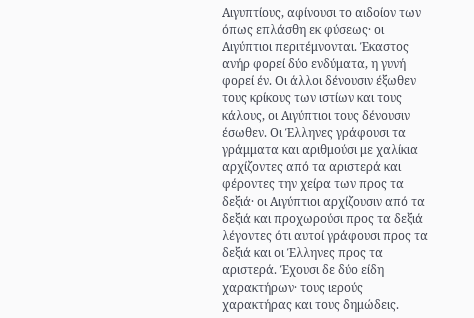Αιγυπτίους, αφίνουσι το αιδοίον των όπως επλάσθη εκ φύσεως· οι Αιγύπτιοι περιτέμνονται. Έκαστος ανήρ φορεί δύο ενδύματα, η γυνή φορεί έν. Οι άλλοι δένουσιν έξωθεν τους κρίκους των ιστίων και τους κάλους, οι Αιγύπτιοι τους δένουσιν έσωθεν. Οι Έλληνες γράφουσι τα γράμματα και αριθμούσι με χαλίκια αρχίζοντες από τα αριστερά και φέροντες την χείρα των προς τα δεξιά· οι Αιγύπτιοι αρχίζουσιν από τα δεξιά και προχωρούσι προς τα δεξιά λέγοντες ότι αυτοί γράφουσι προς τα δεξιά και οι Έλληνες προς τα αριστερά. Έχουσι δε δύο είδη χαρακτήρων· τους ιερούς χαρακτήρας και τους δημώδεις.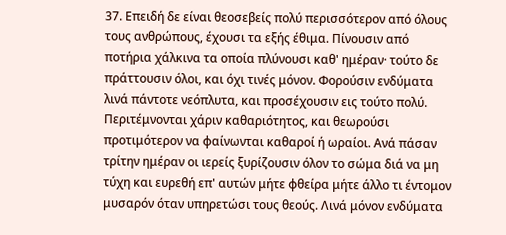37. Επειδή δε είναι θεοσεβείς πολύ περισσότερον από όλους τους ανθρώπους, έχουσι τα εξής έθιμα. Πίνουσιν από ποτήρια χάλκινα τα οποία πλύνουσι καθ' ημέραν· τούτο δε πράττουσιν όλοι, και όχι τινές μόνον. Φορούσιν ενδύματα λινά πάντοτε νεόπλυτα, και προσέχουσιν εις τούτο πολύ. Περιτέμνονται χάριν καθαριότητος, και θεωρούσι προτιμότερον να φαίνωνται καθαροί ή ωραίοι. Ανά πάσαν τρίτην ημέραν οι ιερείς ξυρίζουσιν όλον το σώμα διά να μη τύχη και ευρεθή επ' αυτών μήτε φθείρα μήτε άλλο τι έντομον μυσαρόν όταν υπηρετώσι τους θεούς. Λινά μόνον ενδύματα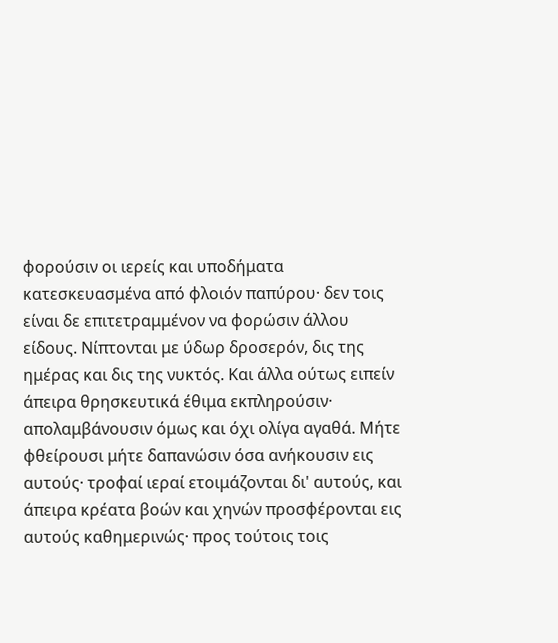φορούσιν οι ιερείς και υποδήματα κατεσκευασμένα από φλοιόν παπύρου· δεν τοις είναι δε επιτετραμμένον να φορώσιν άλλου είδους. Νίπτονται με ύδωρ δροσερόν, δις της ημέρας και δις της νυκτός. Και άλλα ούτως ειπείν άπειρα θρησκευτικά έθιμα εκπληρούσιν· απολαμβάνουσιν όμως και όχι ολίγα αγαθά. Μήτε φθείρουσι μήτε δαπανώσιν όσα ανήκουσιν εις αυτούς· τροφαί ιεραί ετοιμάζονται δι' αυτούς, και άπειρα κρέατα βοών και χηνών προσφέρονται εις αυτούς καθημερινώς· προς τούτοις τοις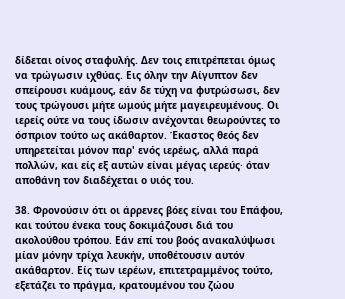δίδεται οίνος σταφυλής. Δεν τοις επιτρέπεται όμως να τρώγωσιν ιχθύας. Εις όλην την Αίγυπτον δεν σπείρουσι κυάμους, εάν δε τύχη να φυτρώσωσι, δεν τους τρώγουσι μήτε ωμούς μήτε μαγειρευμένους. Οι ιερείς ούτε να τους ίδωσιν ανέχονται θεωρούντες το όσπριον τούτο ως ακάθαρτον. Έκαστος θεός δεν υπηρετείται μόνον παρ' ενός ιερέως, αλλά παρά πολλών, και είς εξ αυτών είναι μέγας ιερεύς· όταν αποθάνη τον διαδέχεται ο υιός του.

38. Φρονούσιν ότι οι άρρενες βόες είναι του Επάφου, και τούτου ένεκα τους δοκιμάζουσι διά του ακολούθου τρόπου. Εάν επί του βοός ανακαλύψωσι μίαν μόνην τρίχα λευκήν, υποθέτουσιν αυτόν ακάθαρτον. Είς των ιερέων, επιτετραμμένος τούτο, εξετάζει το πράγμα, κρατουμένου του ζώου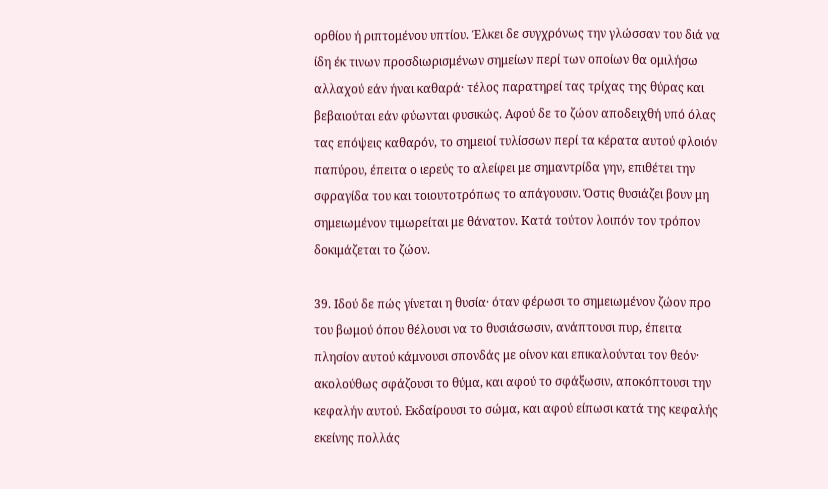ορθίου ή ριπτομένου υπτίου. Έλκει δε συγχρόνως την γλώσσαν του διά να ίδη έκ τινων προσδιωρισμένων σημείων περί των οποίων θα ομιλήσω αλλαχού εάν ήναι καθαρά· τέλος παρατηρεί τας τρίχας της θύρας και βεβαιούται εάν φύωνται φυσικώς. Αφού δε το ζώον αποδειχθή υπό όλας τας επόψεις καθαρόν, το σημειοί τυλίσσων περί τα κέρατα αυτού φλοιόν παπύρου, έπειτα ο ιερεύς το αλείφει με σημαντρίδα γην, επιθέτει την σφραγίδα του και τοιουτοτρόπως το απάγουσιν. Όστις θυσιάζει βουν μη σημειωμένον τιμωρείται με θάνατον. Κατά τούτον λοιπόν τον τρόπον δοκιμάζεται το ζώον.

39. Ιδού δε πώς γίνεται η θυσία· όταν φέρωσι το σημειωμένον ζώον προ του βωμού όπου θέλουσι να το θυσιάσωσιν, ανάπτουσι πυρ, έπειτα πλησίον αυτού κάμνουσι σπονδάς με οίνον και επικαλούνται τον θεόν· ακολούθως σφάζουσι το θύμα, και αφού το σφάξωσιν, αποκόπτουσι την κεφαλήν αυτού. Εκδαίρουσι το σώμα, και αφού είπωσι κατά της κεφαλής εκείνης πολλάς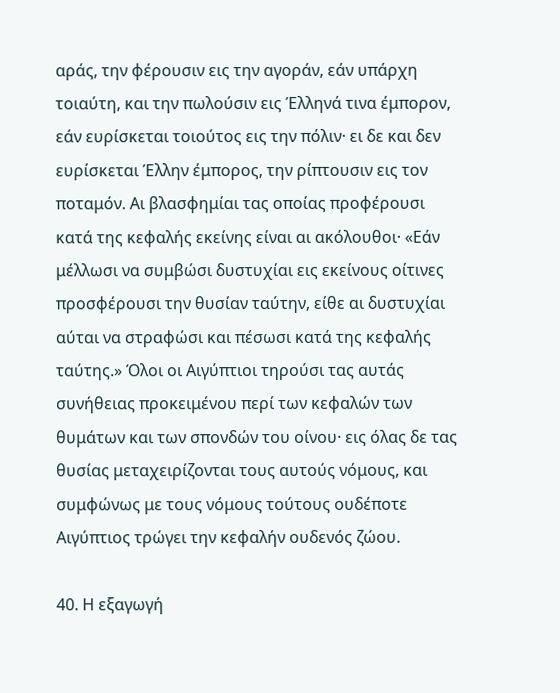αράς, την φέρουσιν εις την αγοράν, εάν υπάρχη τοιαύτη, και την πωλούσιν εις Έλληνά τινα έμπορον, εάν ευρίσκεται τοιούτος εις την πόλιν· ει δε και δεν ευρίσκεται Έλλην έμπορος, την ρίπτουσιν εις τον ποταμόν. Αι βλασφημίαι τας οποίας προφέρουσι κατά της κεφαλής εκείνης είναι αι ακόλουθοι· «Εάν μέλλωσι να συμβώσι δυστυχίαι εις εκείνους οίτινες προσφέρουσι την θυσίαν ταύτην, είθε αι δυστυχίαι αύται να στραφώσι και πέσωσι κατά της κεφαλής ταύτης.» Όλοι οι Αιγύπτιοι τηρούσι τας αυτάς συνήθειας προκειμένου περί των κεφαλών των θυμάτων και των σπονδών του οίνου· εις όλας δε τας θυσίας μεταχειρίζονται τους αυτούς νόμους, και συμφώνως με τους νόμους τούτους ουδέποτε Αιγύπτιος τρώγει την κεφαλήν ουδενός ζώου.

40. Η εξαγωγή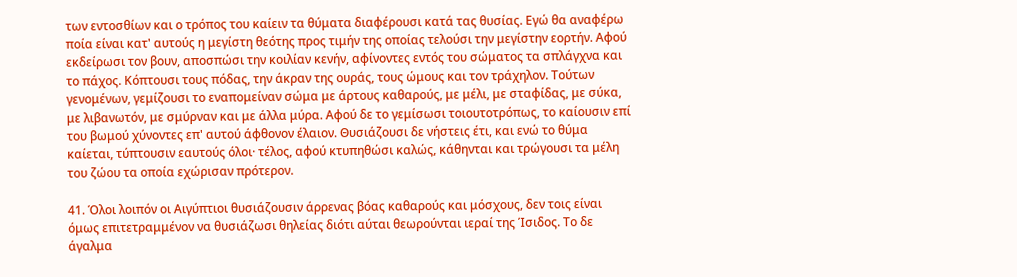των εντοσθίων και ο τρόπος του καίειν τα θύματα διαφέρουσι κατά τας θυσίας. Εγώ θα αναφέρω ποία είναι κατ' αυτούς η μεγίστη θεότης προς τιμήν της οποίας τελούσι την μεγίστην εορτήν. Αφού εκδείρωσι τον βουν, αποσπώσι την κοιλίαν κενήν, αφίνοντες εντός του σώματος τα σπλάγχνα και το πάχος. Κόπτουσι τους πόδας, την άκραν της ουράς, τους ώμους και τον τράχηλον. Τούτων γενομένων, γεμίζουσι το εναπομείναν σώμα με άρτους καθαρούς, με μέλι, με σταφίδας, με σύκα, με λιβανωτόν, με σμύρναν και με άλλα μύρα. Αφού δε το γεμίσωσι τοιουτοτρόπως, το καίουσιν επί του βωμού χύνοντες επ' αυτού άφθονον έλαιον. Θυσιάζουσι δε νήστεις έτι, και ενώ το θύμα καίεται, τύπτουσιν εαυτούς όλοι· τέλος, αφού κτυπηθώσι καλώς, κάθηνται και τρώγουσι τα μέλη του ζώου τα οποία εχώρισαν πρότερον.

41. Όλοι λοιπόν οι Αιγύπτιοι θυσιάζουσιν άρρενας βόας καθαρούς και μόσχους, δεν τοις είναι όμως επιτετραμμένον να θυσιάζωσι θηλείας διότι αύται θεωρούνται ιεραί της Ίσιδος. Το δε άγαλμα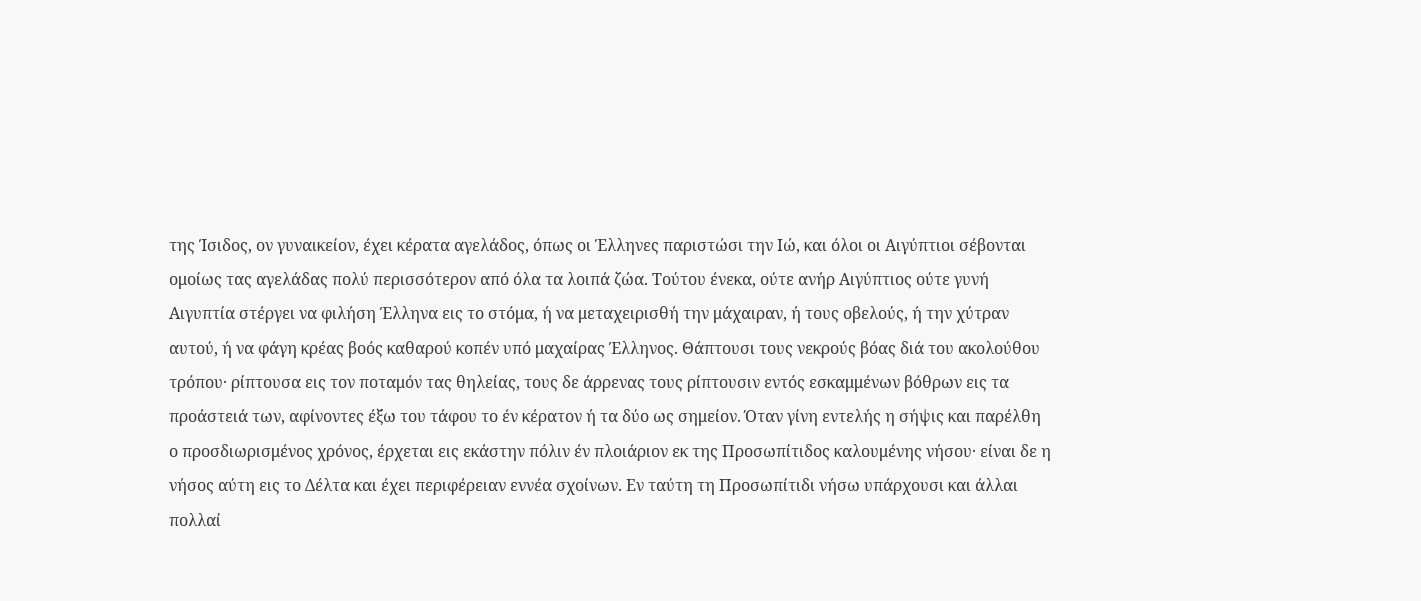της Ίσιδος, ον γυναικείον, έχει κέρατα αγελάδος, όπως οι Έλληνες παριστώσι την Ιώ, και όλοι οι Αιγύπτιοι σέβονται ομοίως τας αγελάδας πολύ περισσότερον από όλα τα λοιπά ζώα. Τούτου ένεκα, ούτε ανήρ Αιγύπτιος ούτε γυνή Αιγυπτία στέργει να φιλήση Έλληνα εις το στόμα, ή να μεταχειρισθή την μάχαιραν, ή τους οβελούς, ή την χύτραν αυτού, ή να φάγη κρέας βοός καθαρού κοπέν υπό μαχαίρας Έλληνος. Θάπτουσι τους νεκρούς βόας διά του ακολούθου τρόπου· ρίπτουσα εις τον ποταμόν τας θηλείας, τους δε άρρενας τους ρίπτουσιν εντός εσκαμμένων βόθρων εις τα προάστειά των, αφίνοντες έξω του τάφου το έν κέρατον ή τα δύο ως σημείον. Όταν γίνη εντελής η σήψις και παρέλθη ο προσδιωρισμένος χρόνος, έρχεται εις εκάστην πόλιν έν πλοιάριον εκ της Προσωπίτιδος καλουμένης νήσου· είναι δε η νήσος αύτη εις το Δέλτα και έχει περιφέρειαν εννέα σχοίνων. Εν ταύτη τη Προσωπίτιδι νήσω υπάρχουσι και άλλαι πολλαί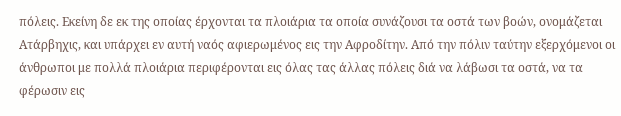πόλεις. Εκείνη δε εκ της οποίας έρχονται τα πλοιάρια τα οποία συνάζουσι τα οστά των βοών, ονομάζεται Ατάρβηχις, και υπάρχει εν αυτή ναός αφιερωμένος εις την Αφροδίτην. Από την πόλιν ταύτην εξερχόμενοι οι άνθρωποι με πολλά πλοιάρια περιφέρονται εις όλας τας άλλας πόλεις διά να λάβωσι τα οστά, να τα φέρωσιν εις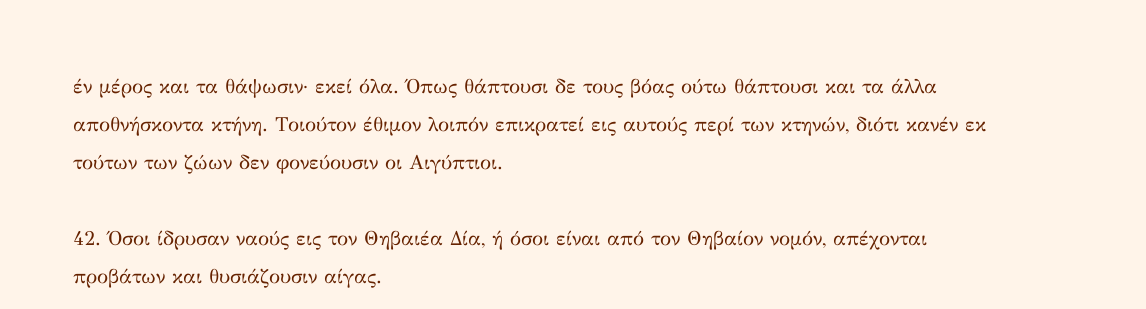έν μέρος και τα θάψωσιν· εκεί όλα. Όπως θάπτουσι δε τους βόας ούτω θάπτουσι και τα άλλα αποθνήσκοντα κτήνη. Τοιούτον έθιμον λοιπόν επικρατεί εις αυτούς περί των κτηνών, διότι κανέν εκ τούτων των ζώων δεν φονεύουσιν οι Αιγύπτιοι.

42. Όσοι ίδρυσαν ναούς εις τον Θηβαιέα Δία, ή όσοι είναι από τον Θηβαίον νομόν, απέχονται προβάτων και θυσιάζουσιν αίγας.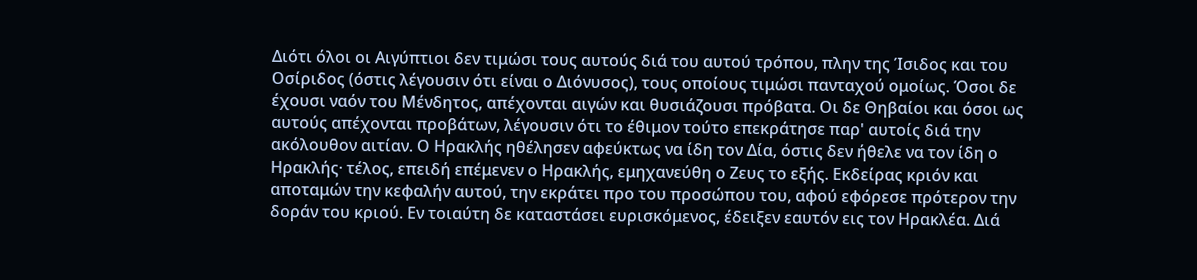Διότι όλοι οι Αιγύπτιοι δεν τιμώσι τους αυτούς διά του αυτού τρόπου, πλην της Ίσιδος και του Οσίριδος (όστις λέγουσιν ότι είναι ο Διόνυσος), τους οποίους τιμώσι πανταχού ομοίως. Όσοι δε έχουσι ναόν του Μένδητος, απέχονται αιγών και θυσιάζουσι πρόβατα. Οι δε Θηβαίοι και όσοι ως αυτούς απέχονται προβάτων, λέγουσιν ότι το έθιμον τούτο επεκράτησε παρ' αυτοίς διά την ακόλουθον αιτίαν. Ο Ηρακλής ηθέλησεν αφεύκτως να ίδη τον Δία, όστις δεν ήθελε να τον ίδη ο Ηρακλής· τέλος, επειδή επέμενεν ο Ηρακλής, εμηχανεύθη ο Ζευς το εξής. Εκδείρας κριόν και αποταμών την κεφαλήν αυτού, την εκράτει προ του προσώπου του, αφού εφόρεσε πρότερον την δοράν του κριού. Εν τοιαύτη δε καταστάσει ευρισκόμενος, έδειξεν εαυτόν εις τον Ηρακλέα. Διά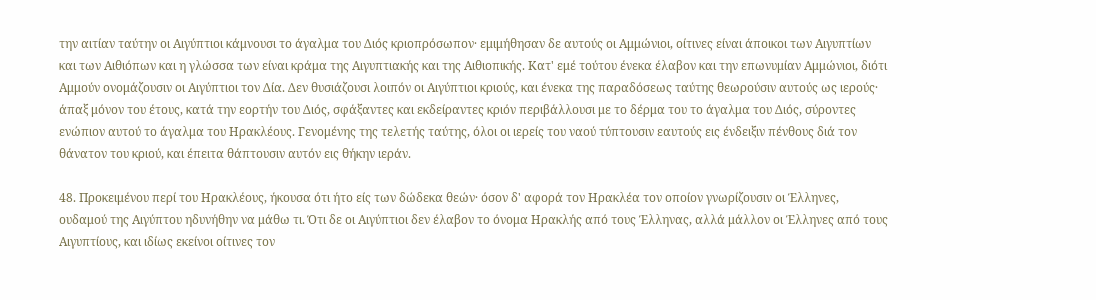την αιτίαν ταύτην οι Αιγύπτιοι κάμνουσι το άγαλμα του Διός κριοπρόσωπον· εμιμήθησαν δε αυτούς οι Αμμώνιοι, οίτινες είναι άποικοι των Αιγυπτίων και των Αιθιόπων και η γλώσσα των είναι κράμα της Αιγυπτιακής και της Αιθιοπικής. Κατ' εμέ τούτου ένεκα έλαβον και την επωνυμίαν Αμμώνιοι, διότι Αμμούν ονομάζουσιν οι Αιγύπτιοι τον Δία. Δεν θυσιάζουσι λοιπόν οι Αιγύπτιοι κριούς, και ένεκα της παραδόσεως ταύτης θεωρούσιν αυτούς ως ιερούς· άπαξ μόνον του έτους, κατά την εορτήν του Διός, σφάξαντες και εκδείραντες κριόν περιβάλλουσι με το δέρμα του το άγαλμα του Διός, σύροντες ενώπιον αυτού το άγαλμα του Ηρακλέους. Γενομένης της τελετής ταύτης, όλοι οι ιερείς του ναού τύπτουσιν εαυτούς εις ένδειξιν πένθους διά τον θάνατον του κριού, και έπειτα θάπτουσιν αυτόν εις θήκην ιεράν.

48. Προκειμένου περί του Ηρακλέους, ήκουσα ότι ήτο είς των δώδεκα θεών· όσον δ' αφορά τον Ηρακλέα τον οποίον γνωρίζουσιν οι Έλληνες, ουδαμού της Αιγύπτου ηδυνήθην να μάθω τι. Ότι δε οι Αιγύπτιοι δεν έλαβον το όνομα Ηρακλής από τους Έλληνας, αλλά μάλλον οι Έλληνες από τους Αιγυπτίους, και ιδίως εκείνοι οίτινες τον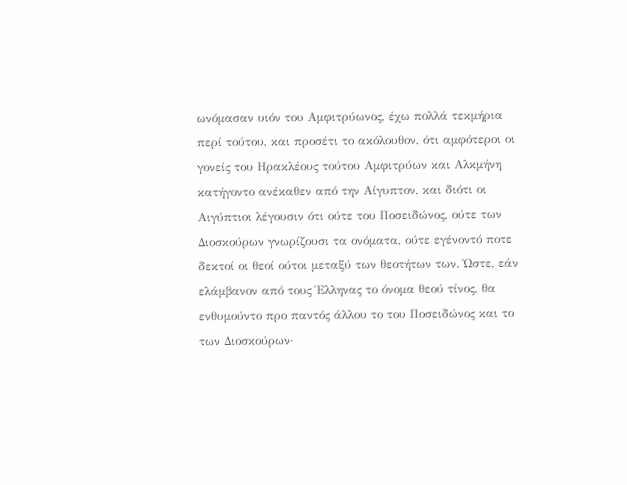ωνόμασαν υιόν του Αμφιτρύωνος, έχω πολλά τεκμήρια περί τούτου, και προσέτι το ακόλουθον, ότι αμφότεροι οι γονείς του Ηρακλέους τούτου Αμφιτρύων και Αλκμήνη κατήγοντο ανέκαθεν από την Αίγυπτον, και διότι οι Αιγύπτιοι λέγουσιν ότι ούτε του Ποσειδώνος, ούτε των Διοσκούρων γνωρίζουσι τα ονόματα, ούτε εγένοντό ποτε δεκτοί οι θεοί ούτοι μεταξύ των θεοτήτων των. Ώστε, εάν ελάμβανον από τους Έλληνας το όνομα θεού τίνος, θα ενθυμούντο προ παντός άλλου το του Ποσειδώνος και το των Διοσκούρων·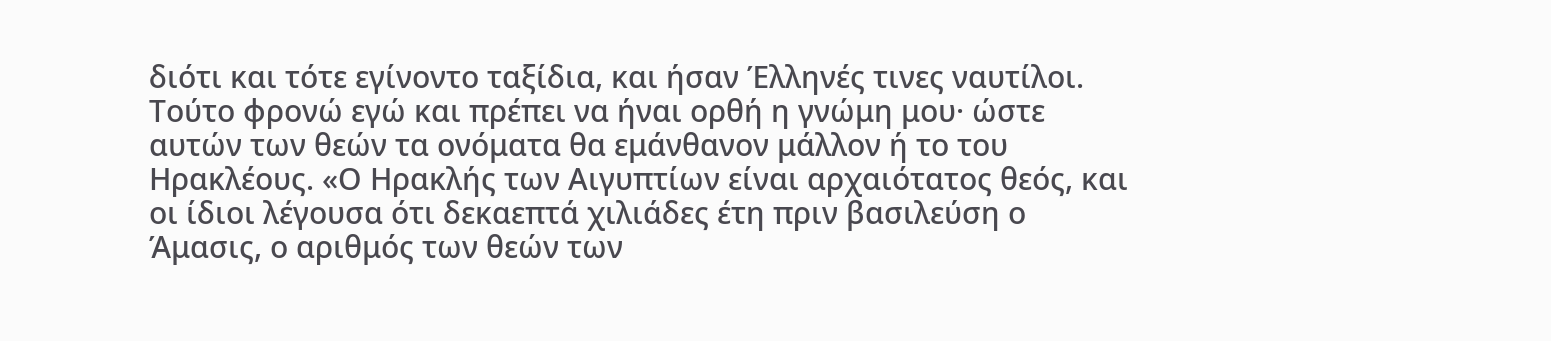διότι και τότε εγίνοντο ταξίδια, και ήσαν Έλληνές τινες ναυτίλοι. Τούτο φρονώ εγώ και πρέπει να ήναι ορθή η γνώμη μου· ώστε αυτών των θεών τα ονόματα θα εμάνθανον μάλλον ή το του Ηρακλέους. «Ο Ηρακλής των Αιγυπτίων είναι αρχαιότατος θεός, και οι ίδιοι λέγουσα ότι δεκαεπτά χιλιάδες έτη πριν βασιλεύση ο Άμασις, ο αριθμός των θεών των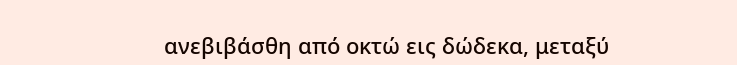ανεβιβάσθη από οκτώ εις δώδεκα, μεταξύ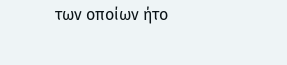των οποίων ήτο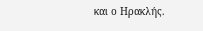και ο Ηρακλής.